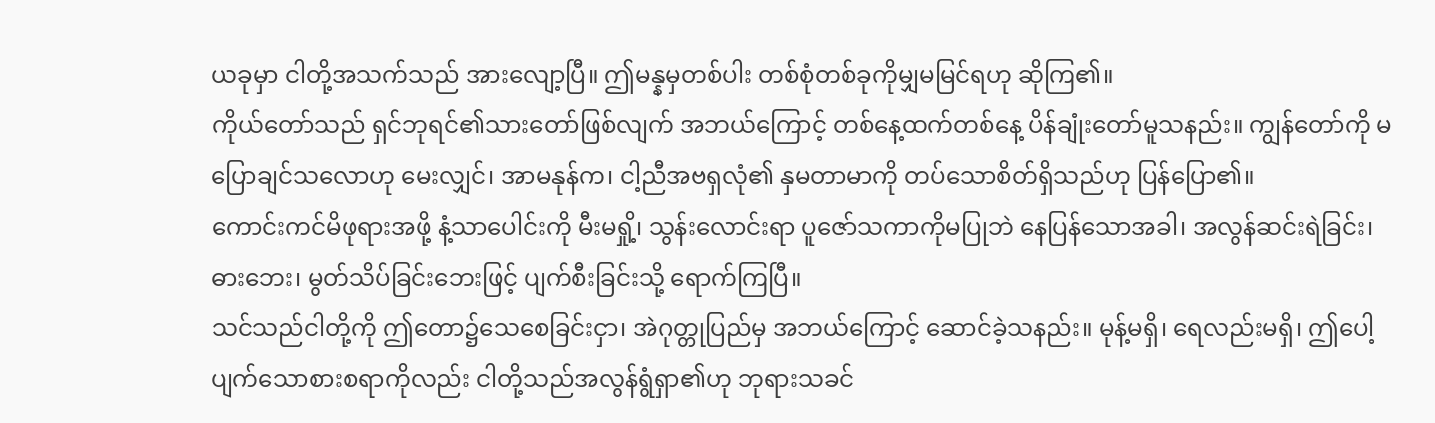ယခုမှာ ငါတို့အသက်သည် အားလျော့ပြီ။ ဤမန္နမှတစ်ပါး တစ်စုံတစ်ခုကိုမျှမမြင်ရဟု ဆိုကြ၏။
ကိုယ်တော်သည် ရှင်ဘုရင်၏သားတော်ဖြစ်လျက် အဘယ်ကြောင့် တစ်နေ့ထက်တစ်နေ့ ပိန်ချုံးတော်မူသနည်း။ ကျွန်တော်ကို မပြောချင်သလောဟု မေးလျှင်၊ အာမနုန်က၊ ငါ့ညီအဗရှလုံ၏ နှမတာမာကို တပ်သောစိတ်ရှိသည်ဟု ပြန်ပြော၏။
ကောင်းကင်မိဖုရားအဖို့ နံ့သာပေါင်းကို မီးမရှို့၊ သွန်းလောင်းရာ ပူဇော်သကာကိုမပြုဘဲ နေပြန်သောအခါ၊ အလွန်ဆင်းရဲခြင်း၊ ဓားဘေး၊ မွတ်သိပ်ခြင်းဘေးဖြင့် ပျက်စီးခြင်းသို့ ရောက်ကြပြီ။
သင်သည်ငါတို့ကို ဤတော၌သေစေခြင်းငှာ၊ အဲဂုတ္တုပြည်မှ အဘယ်ကြောင့် ဆောင်ခဲ့သနည်း။ မုန့်မရှိ၊ ရေလည်းမရှိ၊ ဤပေါ့ပျက်သောစားစရာကိုလည်း ငါတို့သည်အလွန်ရွံရှာ၏ဟု ဘုရားသခင်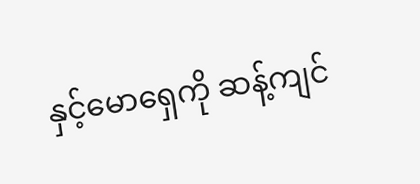နှင့်မောရှေကို ဆန့်ကျင်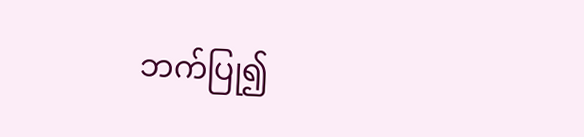ဘက်ပြု၍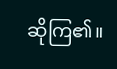ဆိုကြ၏။